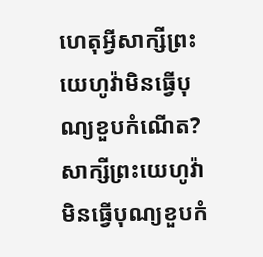ហេតុអ្វីសាក្សីព្រះយេហូវ៉ាមិនធ្វើបុណ្យខួបកំណើត?
សាក្សីព្រះយេហូវ៉ាមិនធ្វើបុណ្យខួបកំ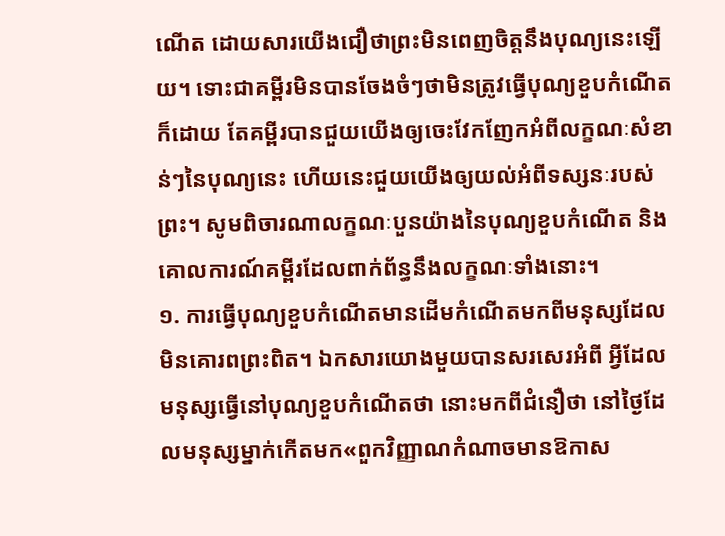ណើត ដោយសារយើងជឿថាព្រះមិនពេញចិត្តនឹងបុណ្យនេះឡើយ។ ទោះជាគម្ពីរមិនបានចែងចំៗថាមិនត្រូវធ្វើបុណ្យខួបកំណើតក៏ដោយ តែគម្ពីរបានជួយយើងឲ្យចេះវែកញែកអំពីលក្ខណៈសំខាន់ៗនៃបុណ្យនេះ ហើយនេះជួយយើងឲ្យយល់អំពីទស្សនៈរបស់ព្រះ។ សូមពិចារណាលក្ខណៈបួនយ៉ាងនៃបុណ្យខួបកំណើត និងគោលការណ៍គម្ពីរដែលពាក់ព័ន្ធនឹងលក្ខណៈទាំងនោះ។
១. ការធ្វើបុណ្យខួបកំណើតមានដើមកំណើតមកពីមនុស្សដែលមិនគោរពព្រះពិត។ ឯកសារយោងមួយបានសរសេរអំពី អ្វីដែលមនុស្សធ្វើនៅបុណ្យខួបកំណើតថា នោះមកពីជំនឿថា នៅថ្ងៃដែលមនុស្សម្នាក់កើតមក«ពួកវិញ្ញាណកំណាចមានឱកាស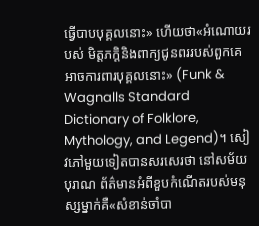ធ្វើបាបបុគ្គលនោះ» ហើយថា«អំណោយរបស់ មិត្តភក្ដិនិងពាក្យជូនពររបស់ពួកគេអាចការពារបុគ្គលនោះ» (Funk & Wagnalls Standard Dictionary of Folklore, Mythology, and Legend)។ សៀវភៅមួយទៀតបានសរសេរថា នៅសម័យបុរាណ ព័ត៌មានអំពីខួបកំណើតរបស់មនុស្សម្នាក់គឺ«សំខាន់ចាំបា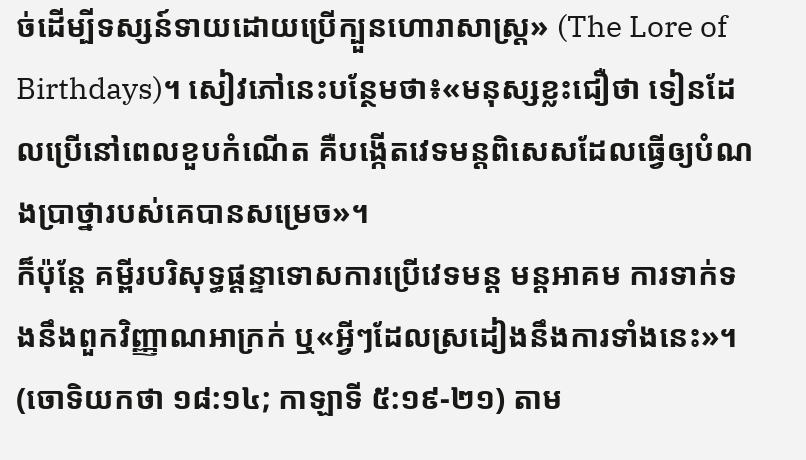ច់ដើម្បីទស្សន៍ទាយដោយប្រើក្បួនហោរាសាស្ត្រ» (The Lore of Birthdays)។ សៀវភៅនេះបន្ថែមថា៖«មនុស្សខ្លះជឿថា ទៀនដែលប្រើនៅពេលខួបកំណើត គឺបង្កើតវេទមន្តពិសេសដែលធ្វើឲ្យបំណងប្រាថ្នារបស់គេបានសម្រេច»។
ក៏ប៉ុន្តែ គម្ពីរបរិសុទ្ធផ្ដន្ទាទោសការប្រើវេទមន្ត មន្តអាគម ការទាក់ទងនឹងពួកវិញ្ញាណអាក្រក់ ឬ«អ្វីៗដែលស្រដៀងនឹងការទាំងនេះ»។ (ចោទិយកថា ១៨:១៤; កាឡាទី ៥:១៩-២១) តាម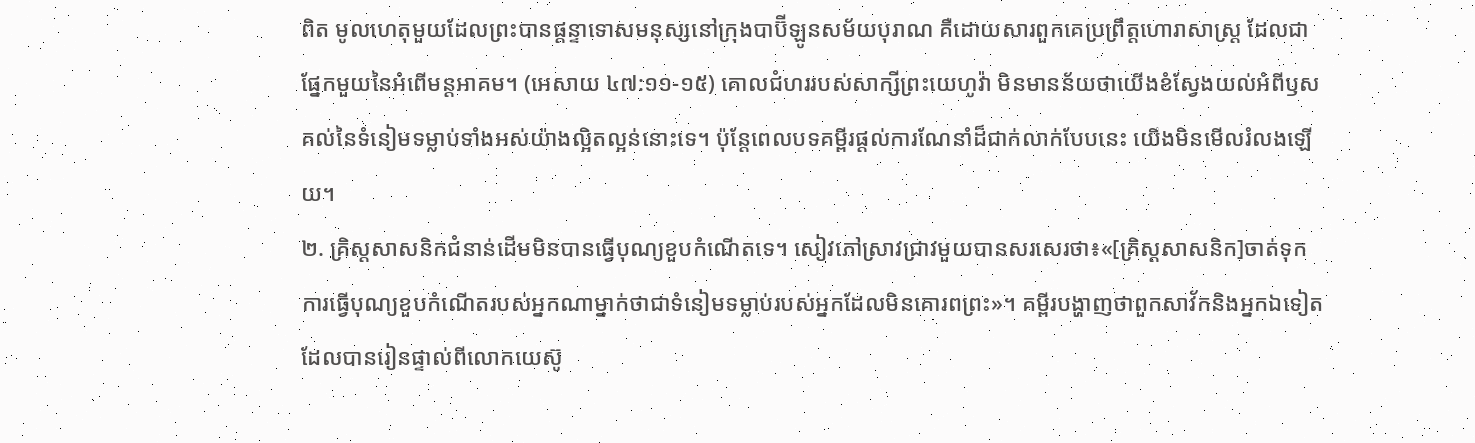ពិត មូលហេតុមួយដែលព្រះបានផ្ដន្ទាទោសមនុស្សនៅក្រុងបាប៊ីឡូនសម័យបុរាណ គឺដោយសារពួកគេប្រព្រឹត្តហោរាសាស្ត្រ ដែលជាផ្នែកមួយនៃអំពើមន្តអាគម។ (អេសាយ ៤៧:១១-១៥) គោលជំហររបស់សាក្សីព្រះយេហូវ៉ា មិនមានន័យថាយើងខំស្វែងយល់អំពីឫសគល់នៃទំនៀមទម្លាប់ទាំងអស់យ៉ាងល្អិតល្អន់នោះទេ។ ប៉ុន្តែពេលបទគម្ពីរផ្ដល់ការណែនាំដ៏ជាក់លាក់បែបនេះ យើងមិនមើលរំលងឡើយ។
២. គ្រិស្តសាសនិកជំនាន់ដើមមិនបានធ្វើបុណ្យខួបកំណើតទេ។ សៀវភៅស្រាវជ្រាវមួយបានសរសេរថា៖«[គ្រិស្តសាសនិក]ចាត់ទុកការធ្វើបុណ្យខួបកំណើតរបស់អ្នកណាម្នាក់ថាជាទំនៀមទម្លាប់របស់អ្នកដែលមិនគោរពព្រះ»។ គម្ពីរបង្ហាញថាពួកសាវ័កនិងអ្នកឯទៀតដែលបានរៀនផ្ទាល់ពីលោកយេស៊ូ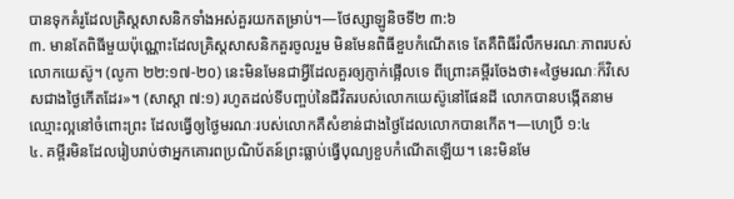បានទុកគំរូដែលគ្រិស្តសាសនិកទាំងអស់គួរយកតម្រាប់។—ថែស្សាឡូនិចទី២ ៣:៦
៣. មានតែពិធីមួយប៉ុណ្ណោះដែលគ្រិស្តសាសនិកគួរចូលរួម មិនមែនពិធីខួបកំណើតទេ តែគឺពិធីរំលឹកមរណៈភាពរបស់លោកយេស៊ូ។ (លូកា ២២:១៧-២០) នេះមិនមែនជាអ្វីដែលគួរឲ្យភ្ញាក់ផ្អើលទេ ពីព្រោះគម្ពីរចែងថា៖«ថ្ងៃមរណៈក៏វិសេសជាងថ្ងៃកើតដែរ»។ (សាស្ដា ៧:១) រហូតដល់ទីបញ្ចប់នៃជីវិតរបស់លោកយេស៊ូនៅផែនដី លោកបានបង្កើតនាមឈ្មោះល្អនៅចំពោះព្រះ ដែលធ្វើឲ្យថ្ងៃមរណៈរបស់លោកគឺសំខាន់ជាងថ្ងៃដែលលោកបានកើត។—ហេប្រឺ ១:៤
៤. គម្ពីរមិនដែលរៀបរាប់ថាអ្នកគោរពប្រណិប័តន៍ព្រះធ្លាប់ធ្វើបុណ្យខួបកំណើតឡើយ។ នេះមិនមែ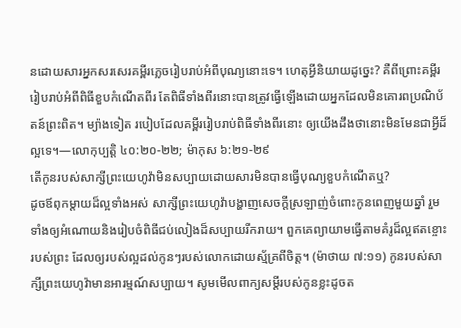នដោយសារអ្នកសរសេរគម្ពីរភ្លេចរៀបរាប់អំពីបុណ្យនោះទេ។ ហេតុអ្វីនិយាយដូច្នេះ? គឺពីព្រោះគម្ពីររៀបរាប់អំពីពិធីខួបកំណើតពីរ តែពិធីទាំងពីរនោះបានត្រូវធ្វើឡើងដោយអ្នកដែលមិនគោរពប្រណិប័តន៍ព្រះពិត។ ម្យ៉ាងទៀត របៀបដែលគម្ពីររៀបរាប់ពិធីទាំងពីរនោះ ឲ្យយើងដឹងថានោះមិនមែនជាអ្វីដ៏ល្អទេ។—លោកុប្បត្តិ ៤០:២០-២២; ម៉ាកុស ៦:២១-២៩
តើកូនរបស់សាក្សីព្រះយេហូវ៉ាមិនសប្បាយដោយសារមិនបានធ្វើបុណ្យខួបកំណើតឬ?
ដូចឪពុកម្ដាយដ៏ល្អទាំងអស់ សាក្សីព្រះយេហូវ៉ាបង្ហាញសេចក្ដីស្រឡាញ់ចំពោះកូនពេញមួយឆ្នាំ រួមទាំងឲ្យអំណោយនិងរៀបចំពិធីជប់លៀងដ៏សប្បាយរីករាយ។ ពួកគេព្យាយាមធ្វើតាមគំរូដ៏ល្អឥតខ្ចោះរបស់ព្រះ ដែលឲ្យរបស់ល្អដល់កូនៗរបស់លោកដោយស្ម័គ្រពីចិត្ត។ (ម៉ាថាយ ៧:១១) កូនរបស់សាក្សីព្រះយេហូវ៉ាមានអារម្មណ៍សប្បាយ។ សូមមើលពាក្យសម្ដីរបស់កូនខ្លះដូចត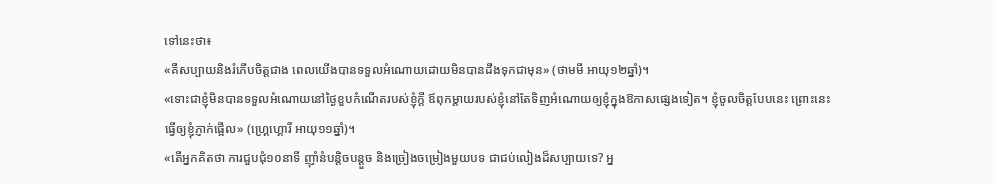ទៅនេះថា៖
«គឺសប្បាយនិងរំភើបចិត្តជាង ពេលយើងបានទទួលអំណោយដោយមិនបានដឹងទុកជាមុន» (ថាមមី អាយុ១២ឆ្នាំ)។
«ទោះជាខ្ញុំមិនបានទទួលអំណោយនៅថ្ងៃខួបកំណើតរបស់ខ្ញុំក្ដី ឪពុកម្ដាយរបស់ខ្ញុំនៅតែទិញអំណោយឲ្យខ្ញុំក្នុងឱកាសផ្សេងទៀត។ ខ្ញុំចូលចិត្តបែបនេះ ព្រោះនេះធ្វើឲ្យខ្ញុំភ្ញាក់ផ្អើល» (ហ្គ្រេហ្គោរី អាយុ១១ឆ្នាំ)។
«តើអ្នកគិតថា ការជួបជុំ១០នាទី ញ៉ាំនំបន្ដិចបន្តួច និងច្រៀងចម្រៀងមួយបទ ជាជប់លៀងដ៏សប្បាយទេ? អ្ន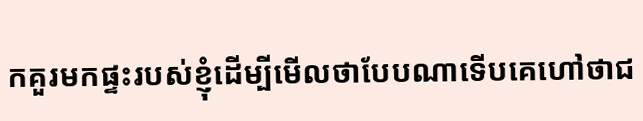កគួរមកផ្ទះរបស់ខ្ញុំដើម្បីមើលថាបែបណាទើបគេហៅថាជ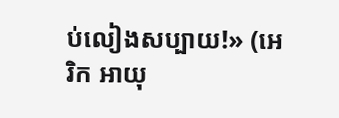ប់លៀងសប្បាយ!» (អេរិក អាយុ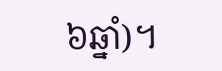៦ឆ្នាំ)។